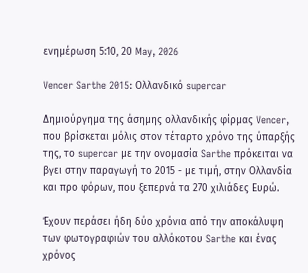ενημέρωση 5:10, 20 May, 2026

Vencer Sarthe 2015: Ολλανδικό supercar

Δημιούργημα της άσημης ολλανδικής φίρμας Vencer, που βρίσκεται μόλις στον τέταρτο χρόνο της ύπαρξής της, το supercar με την ονομασία Sarthe πρόκειται να βγει στην παραγωγή το 2015 - με τιμή, στην Ολλανδία και προ φόρων, που ξεπερνά τα 270 χιλιάδες Ευρώ.

Έχουν περάσει ήδη δύο χρόνια από την αποκάλυψη των φωτογραφιών του αλλόκοτου Sarthe και ένας χρόνος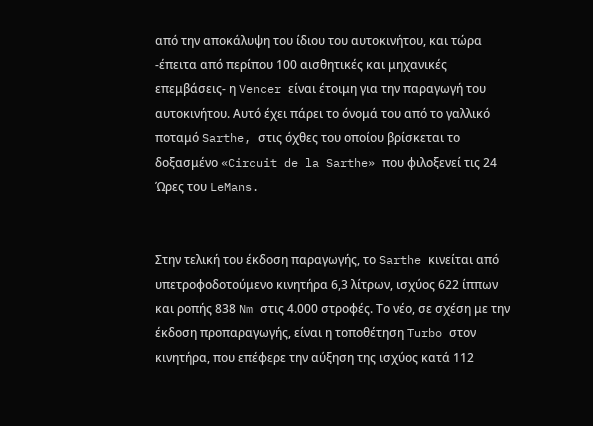από την αποκάλυψη του ίδιου του αυτοκινήτου, και τώρα -έπειτα από περίπου 100 αισθητικές και μηχανικές επεμβάσεις- η Vencer είναι έτοιμη για την παραγωγή του αυτοκινήτου. Αυτό έχει πάρει το όνομά του από το γαλλικό ποταμό Sarthe, στις όχθες του οποίου βρίσκεται το δοξασμένο «Circuit de la Sarthe» που φιλοξενεί τις 24 Ώρες του LeMans.


Στην τελική του έκδοση παραγωγής, το Sarthe κινείται από υπετροφοδοτούμενο κινητήρα 6,3 λίτρων, ισχύος 622 ίππων και ροπής 838 Nm στις 4.000 στροφές. Το νέο, σε σχέση με την έκδοση προπαραγωγής, είναι η τοποθέτηση Turbo στον κινητήρα, που επέφερε την αύξηση της ισχύος κατά 112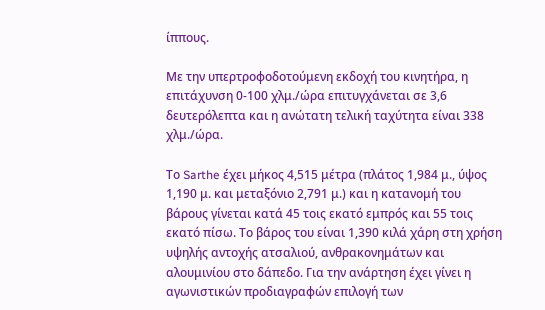ίππους.

Με την υπερτροφοδοτούμενη εκδοχή του κινητήρα, η επιτάχυνση 0-100 χλμ./ώρα επιτυγχάνεται σε 3,6 δευτερόλεπτα και η ανώτατη τελική ταχύτητα είναι 338 χλμ./ώρα.

Το Sarthe έχει μήκος 4,515 μέτρα (πλάτος 1,984 μ., ύψος 1,190 μ. και μεταξόνιο 2,791 μ.) και η κατανομή του βάρους γίνεται κατά 45 τοις εκατό εμπρός και 55 τοις εκατό πίσω. Το βάρος του είναι 1,390 κιλά χάρη στη χρήση υψηλής αντοχής ατσαλιού, ανθρακονημάτων και αλουμινίου στο δάπεδο. Για την ανάρτηση έχει γίνει η αγωνιστικών προδιαγραφών επιλογή των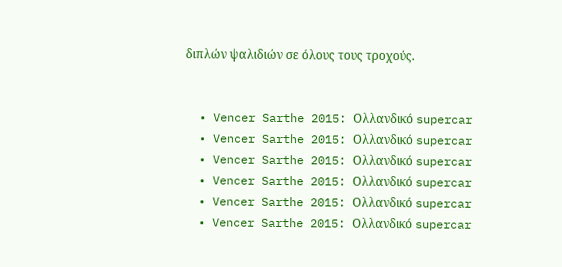διπλών ψαλιδιών σε όλους τους τροχούς.


  • Vencer Sarthe 2015: Ολλανδικό supercar
  • Vencer Sarthe 2015: Ολλανδικό supercar
  • Vencer Sarthe 2015: Ολλανδικό supercar
  • Vencer Sarthe 2015: Ολλανδικό supercar
  • Vencer Sarthe 2015: Ολλανδικό supercar
  • Vencer Sarthe 2015: Ολλανδικό supercar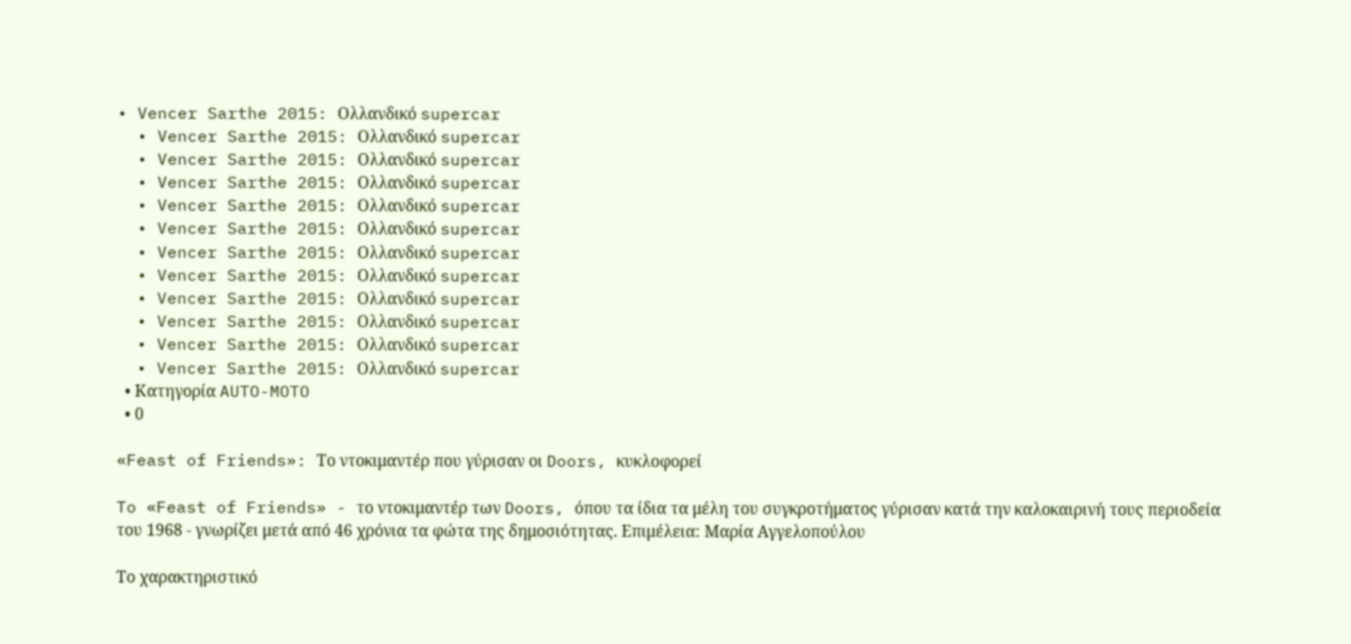• Vencer Sarthe 2015: Ολλανδικό supercar
  • Vencer Sarthe 2015: Ολλανδικό supercar
  • Vencer Sarthe 2015: Ολλανδικό supercar
  • Vencer Sarthe 2015: Ολλανδικό supercar
  • Vencer Sarthe 2015: Ολλανδικό supercar
  • Vencer Sarthe 2015: Ολλανδικό supercar
  • Vencer Sarthe 2015: Ολλανδικό supercar
  • Vencer Sarthe 2015: Ολλανδικό supercar
  • Vencer Sarthe 2015: Ολλανδικό supercar
  • Vencer Sarthe 2015: Ολλανδικό supercar
  • Vencer Sarthe 2015: Ολλανδικό supercar
  • Vencer Sarthe 2015: Ολλανδικό supercar
  • Κατηγορία AUTO-MOTO
  • 0

«Feast of Friends»: Το ντοκιμαντέρ που γύρισαν οι Doors, κυκλοφορεί

To «Feast of Friends» - το ντοκιμαντέρ των Doors, όπου τα ίδια τα μέλη του συγκροτήματος γύρισαν κατά την καλοκαιρινή τους περιοδεία του 1968 - γνωρίζει μετά από 46 χρόνια τα φώτα της δημοσιότητας. Επιμέλεια: Μαρία Αγγελοπούλου

Το χαρακτηριστικό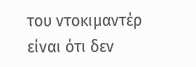του ντοκιμαντέρ είναι ότι δεν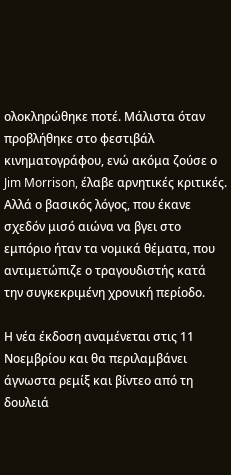ολοκληρώθηκε ποτέ. Μάλιστα όταν προβλήθηκε στο φεστιβάλ κινηματογράφου, ενώ ακόμα ζούσε ο Jim Morrison, έλαβε αρνητικές κριτικές. Αλλά ο βασικός λόγος, που έκανε σχεδόν μισό αιώνα να βγει στο εμπόριο ήταν τα νομικά θέματα, που αντιμετώπιζε ο τραγουδιστής κατά την συγκεκριμένη χρονική περίοδο.

Η νέα έκδοση αναμένεται στις 11 Νοεμβρίου και θα περιλαμβάνει άγνωστα ρεμίξ και βίντεο από τη δουλειά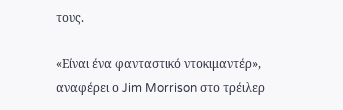τους.

«Είναι ένα φανταστικό ντοκιμαντέρ», αναφέρει ο Jim Morrison στο τρέιλερ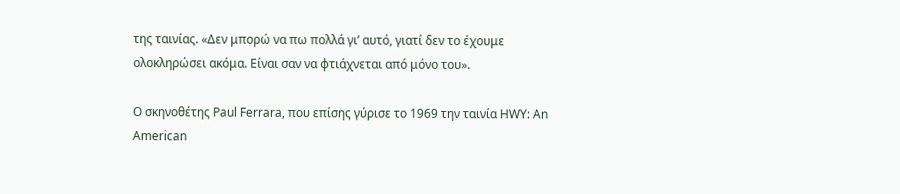της ταινίας. «Δεν μπορώ να πω πολλά γι’ αυτό, γιατί δεν το έχουμε ολοκληρώσει ακόμα. Είναι σαν να φτιάχνεται από μόνο του».

Ο σκηνοθέτης Paul Ferrara, που επίσης γύρισε το 1969 την ταινία HWY: An American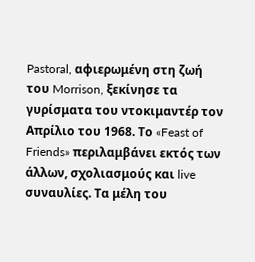Pastoral, αφιερωμένη στη ζωή του Morrison, ξεκίνησε τα γυρίσματα του ντοκιμαντέρ τον Απρίλιο του 1968. Το «Feast of Friends» περιλαμβάνει εκτός των άλλων, σχολιασμούς και live συναυλίες. Τα μέλη του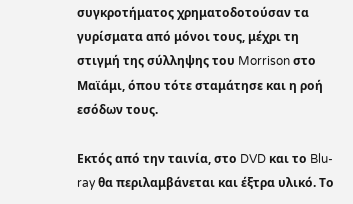συγκροτήματος χρηματοδοτούσαν τα γυρίσματα από μόνοι τους, μέχρι τη στιγμή της σύλληψης του Morrison στο Μαϊάμι, όπου τότε σταμάτησε και η ροή εσόδων τους.

Εκτός από την ταινία, στο DVD και το Blu-ray θα περιλαμβάνεται και έξτρα υλικό. Το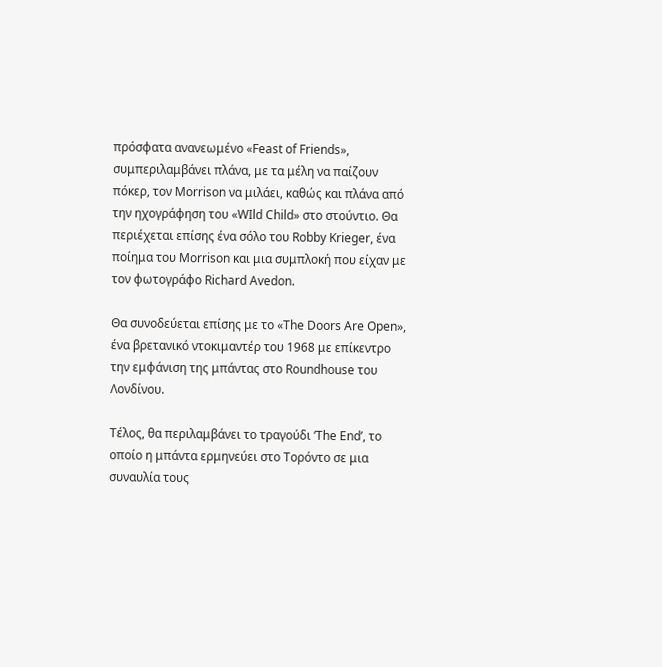πρόσφατα ανανεωμένο «Feast of Friends», συμπεριλαμβάνει πλάνα, με τα μέλη να παίζουν πόκερ, τον Morrison να μιλάει, καθώς και πλάνα από την ηχογράφηση του «WIld Child» στο στούντιο. Θα περιέχεται επίσης ένα σόλο του Robby Krieger, ένα ποίημα του Morrison και μια συμπλοκή που είχαν με τον φωτογράφο Richard Avedon.

Θα συνοδεύεται επίσης με το «The Doors Are Open», ένα βρετανικό ντοκιμαντέρ του 1968 με επίκεντρο την εμφάνιση της μπάντας στο Roundhouse του Λονδίνου.

Τέλος, θα περιλαμβάνει το τραγούδι ‘The End’, το οποίο η μπάντα ερμηνεύει στο Τορόντο σε μια συναυλία τους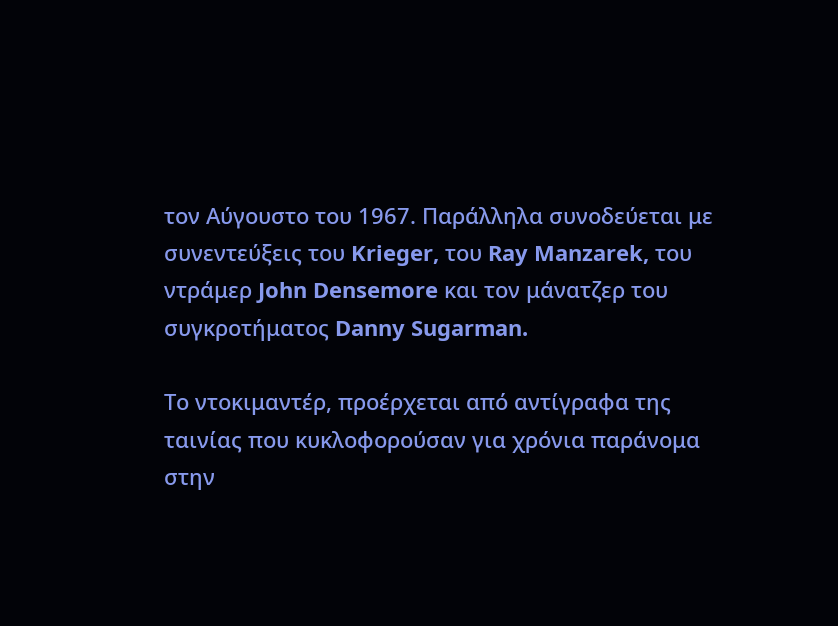τον Αύγουστο του 1967. Παράλληλα συνοδεύεται με συνεντεύξεις του Krieger, του Ray Manzarek, του ντράμερ John Densemore και τον μάνατζερ του συγκροτήματος Danny Sugarman.

Το ντοκιμαντέρ, προέρχεται από αντίγραφα της ταινίας που κυκλοφορούσαν για χρόνια παράνομα στην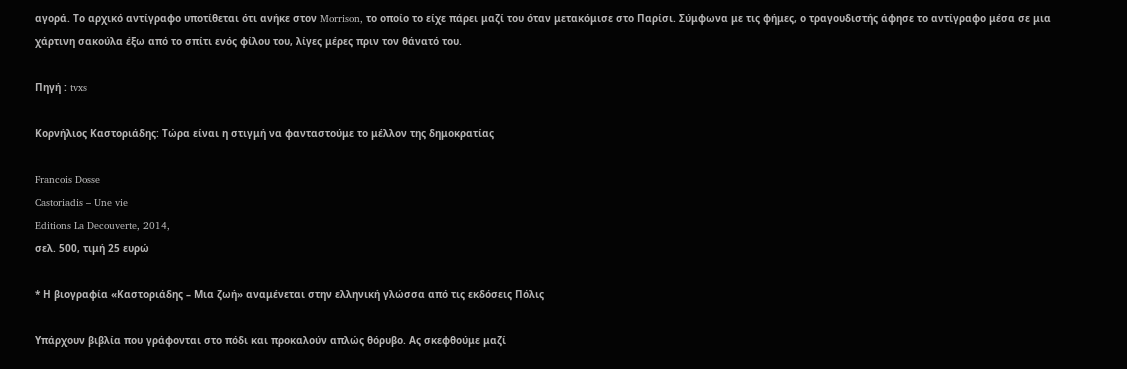αγορά. Το αρχικό αντίγραφο υποτίθεται ότι ανήκε στον Morrison, το οποίο το είχε πάρει μαζί του όταν μετακόμισε στο Παρίσι. Σύμφωνα με τις φήμες, ο τραγουδιστής άφησε το αντίγραφο μέσα σε μια χάρτινη σακούλα έξω από το σπίτι ενός φίλου του, λίγες μέρες πριν τον θάνατό του.

Πηγή : tvxs

Κορνήλιος Καστοριάδης: Τώρα είναι η στιγμή να φανταστούμε το μέλλον της δημοκρατίας

Francois Dosse
Castoriadis – Une vie
Editions La Decouverte, 2014,
σελ. 500, τιμή 25 ευρώ

* Η βιογραφία «Καστοριάδης – Μια ζωή» αναμένεται στην ελληνική γλώσσα από τις εκδόσεις Πόλις

Υπάρχουν βιβλία που γράφονται στο πόδι και προκαλούν απλώς θόρυβο. Ας σκεφθούμε μαζί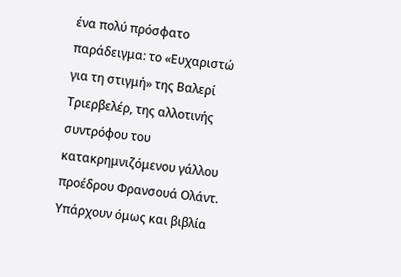ένα πολύ πρόσφατο παράδειγμα: το «Ευχαριστώ για τη στιγμή» της Βαλερί Τριερβελέρ, της αλλοτινής συντρόφου του κατακρημνιζόμενου γάλλου προέδρου Φρανσουά Ολάντ. Υπάρχουν όμως και βιβλία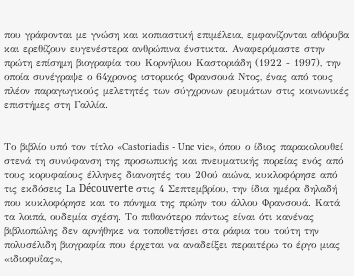που γράφονται με γνώση και κοπιαστική επιμέλεια, εμφανίζονται αθόρυβα και ερεθίζουν ευγενέστερα ανθρώπινα ένστικτα. Αναφερόμαστε στην πρώτη επίσημη βιογραφία του Κορνήλιου Καστοριάδη (1922 - 1997), την οποία συνέγραψε ο 64χρονος ιστορικός Φρανσουά Ντος, ένας από τους πλέον παραγωγικούς μελετητές των σύγχρονων ρευμάτων στις κοινωνικές επιστήμες στη Γαλλία.


Το βιβλίο υπό τον τίτλο «Castoriadis - Une vie», όπου ο ίδιος παρακολουθεί στενά τη συνύφανση της προσωπικής και πνευματικής πορείας ενός από τους κορυφαίους έλληνες διανοητές του 20ού αιώνα, κυκλοφόρησε από τις εκδόσεις La Découverte στις 4 Σεπτεμβρίου, την ίδια ημέρα δηλαδή που κυκλοφόρησε και το πόνημα της πρώην του άλλου Φρανσουά. Κατά τα λοιπά, ουδεμία σχέση. Το πιθανότερο πάντως είναι ότι κανένας βιβλιοπώλης δεν αρνήθηκε να τοποθετήσει στα ράφια του τούτη την πολυσέλιδη βιογραφία που έρχεται να αναδείξει περαιτέρω το έργο μιας «ιδιοφυΐας»,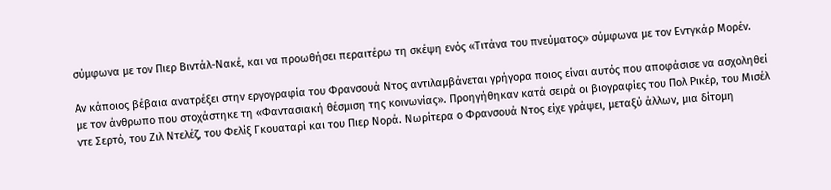σύμφωνα με τον Πιερ Βιντάλ-Νακέ, και να προωθήσει περαιτέρω τη σκέψη ενός «Τιτάνα του πνεύματος» σύμφωνα με τον Εντγκάρ Μορέν.

Αν κάποιος βέβαια ανατρέξει στην εργογραφία του Φρανσουά Ντος αντιλαμβάνεται γρήγορα ποιος είναι αυτός που αποφάσισε να ασχοληθεί με τον άνθρωπο που στοχάστηκε τη «Φαντασιακή θέσμιση της κοινωνίας». Προηγήθηκαν κατά σειρά οι βιογραφίες του Πολ Ρικέρ, του Μισέλ ντε Σερτό, του Ζιλ Ντελέζ, του Φελίξ Γκουαταρί και του Πιερ Νορά. Νωρίτερα ο Φρανσουά Ντος είχε γράψει, μεταξύ άλλων, μια δίτομη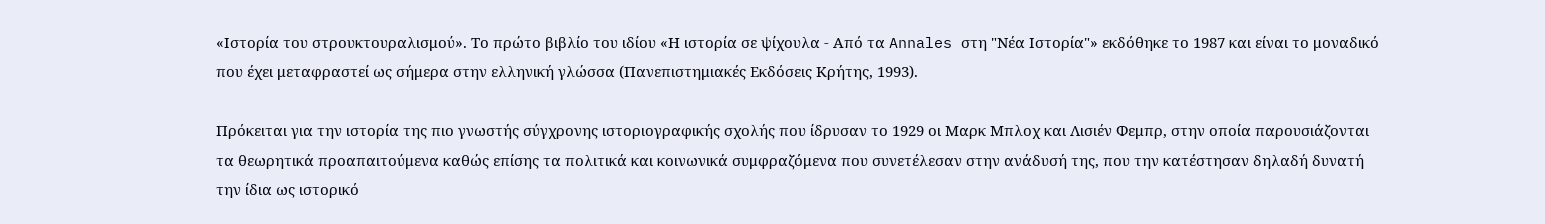«Ιστορία του στρουκτουραλισμού». Το πρώτο βιβλίο του ιδίου «Η ιστορία σε ψίχουλα - Από τα Annales στη "Νέα Ιστορία"» εκδόθηκε το 1987 και είναι το μοναδικό που έχει μεταφραστεί ως σήμερα στην ελληνική γλώσσα (Πανεπιστημιακές Εκδόσεις Κρήτης, 1993).

Πρόκειται για την ιστορία της πιο γνωστής σύγχρονης ιστοριογραφικής σχολής που ίδρυσαν το 1929 οι Μαρκ Μπλοχ και Λισιέν Φεμπρ, στην οποία παρουσιάζονται τα θεωρητικά προαπαιτούμενα καθώς επίσης τα πολιτικά και κοινωνικά συμφραζόμενα που συνετέλεσαν στην ανάδυσή της, που την κατέστησαν δηλαδή δυνατή την ίδια ως ιστορικό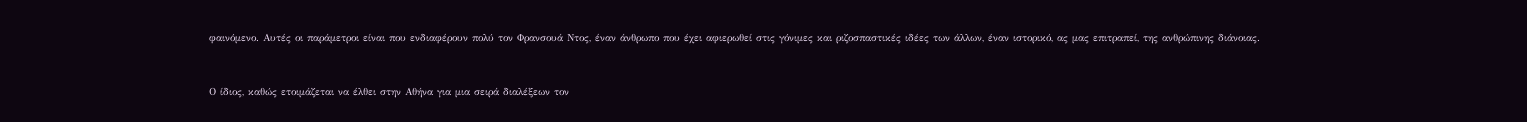φαινόμενο. Αυτές οι παράμετροι είναι που ενδιαφέρουν πολύ τον Φρανσουά Ντος, έναν άνθρωπο που έχει αφιερωθεί στις γόνιμες και ριζοσπαστικές ιδέες των άλλων, έναν ιστορικό, ας μας επιτραπεί, της ανθρώπινης διάνοιας.


Ο ίδιος, καθώς ετοιμάζεται να έλθει στην Αθήνα για μια σειρά διαλέξεων τον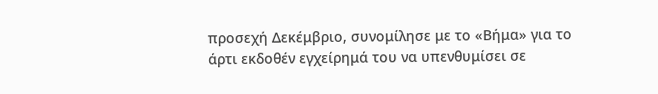προσεχή Δεκέμβριο, συνομίλησε με το «Βήμα» για το άρτι εκδοθέν εγχείρημά του να υπενθυμίσει σε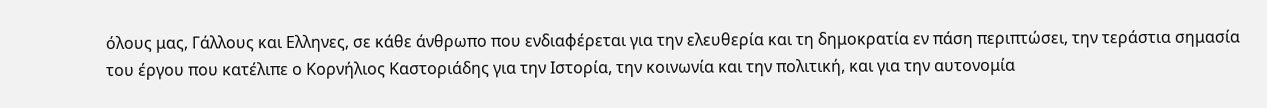όλους μας, Γάλλους και Ελληνες, σε κάθε άνθρωπο που ενδιαφέρεται για την ελευθερία και τη δημοκρατία εν πάση περιπτώσει, την τεράστια σημασία του έργου που κατέλιπε ο Κορνήλιος Καστοριάδης για την Ιστορία, την κοινωνία και την πολιτική, και για την αυτονομία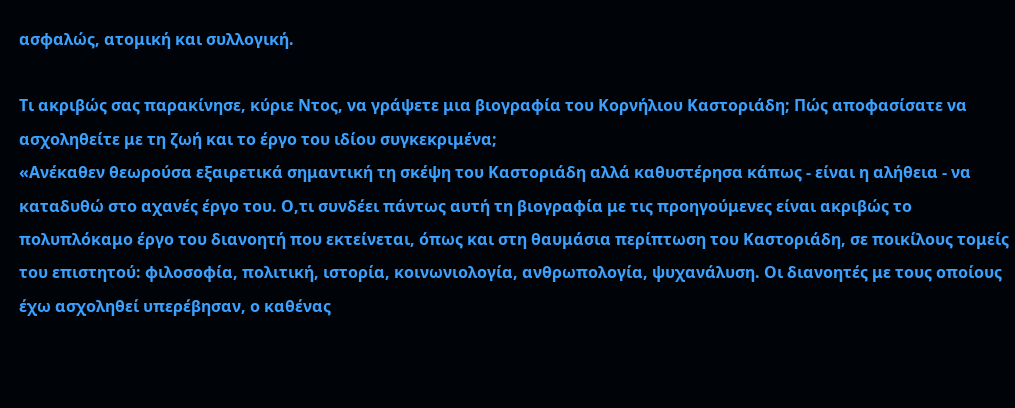ασφαλώς, ατομική και συλλογική.

Τι ακριβώς σας παρακίνησε, κύριε Ντος, να γράψετε μια βιογραφία του Κορνήλιου Καστοριάδη; Πώς αποφασίσατε να ασχοληθείτε με τη ζωή και το έργο του ιδίου συγκεκριμένα;
«Ανέκαθεν θεωρούσα εξαιρετικά σημαντική τη σκέψη του Καστοριάδη αλλά καθυστέρησα κάπως - είναι η αλήθεια - να καταδυθώ στο αχανές έργο του. Ο,τι συνδέει πάντως αυτή τη βιογραφία με τις προηγούμενες είναι ακριβώς το πολυπλόκαμο έργο του διανοητή που εκτείνεται, όπως και στη θαυμάσια περίπτωση του Καστοριάδη, σε ποικίλους τομείς του επιστητού: φιλοσοφία, πολιτική, ιστορία, κοινωνιολογία, ανθρωπολογία, ψυχανάλυση. Οι διανοητές με τους οποίους έχω ασχοληθεί υπερέβησαν, ο καθένας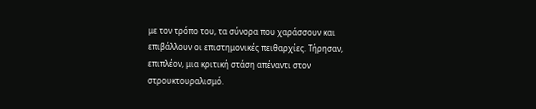με τον τρόπο του, τα σύνορα που χαράσσουν και επιβάλλουν οι επιστημονικές πειθαρχίες. Τήρησαν, επιπλέον, μια κριτική στάση απέναντι στον στρουκτουραλισμό.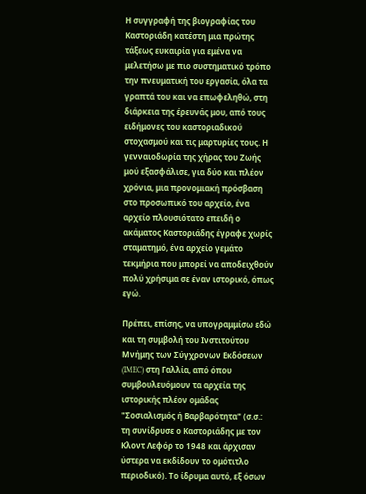Η συγγραφή της βιογραφίας του Καστοριάδη κατέστη μια πρώτης τάξεως ευκαιρία για εμένα να μελετήσω με πιο συστηματικό τρόπο την πνευματική του εργασία, όλα τα γραπτά του και να επωφεληθώ, στη διάρκεια της έρευνάς μου, από τους ειδήμονες του καστοριαδικού στοχασμού και τις μαρτυρίες τους. Η γενναιοδωρία της χήρας του Ζωής μού εξασφάλισε, για δύο και πλέον χρόνια, μια προνομιακή πρόσβαση στο προσωπικό του αρχείο, ένα αρχείο πλουσιότατο επειδή ο ακάματος Καστοριάδης έγραφε χωρίς σταματημό, ένα αρχείο γεμάτο τεκμήρια που μπορεί να αποδειχθούν πολύ χρήσιμα σε έναν ιστορικό, όπως εγώ.

Πρέπει, επίσης, να υπογραμμίσω εδώ και τη συμβολή του Ινστιτούτου Μνήμης των Σύγχρονων Εκδόσεων (IMEC) στη Γαλλία, από όπου συμβουλευόμουν τα αρχεία της ιστορικής πλέον ομάδας "Σοσιαλισμός ή Βαρβαρότητα" (σ.σ.: τη συνίδρυσε ο Καστοριάδης με τον Κλοντ Λεφόρ το 1948 και άρχισαν ύστερα να εκδίδουν το ομότιτλο περιοδικό). Το ίδρυμα αυτό, εξ όσων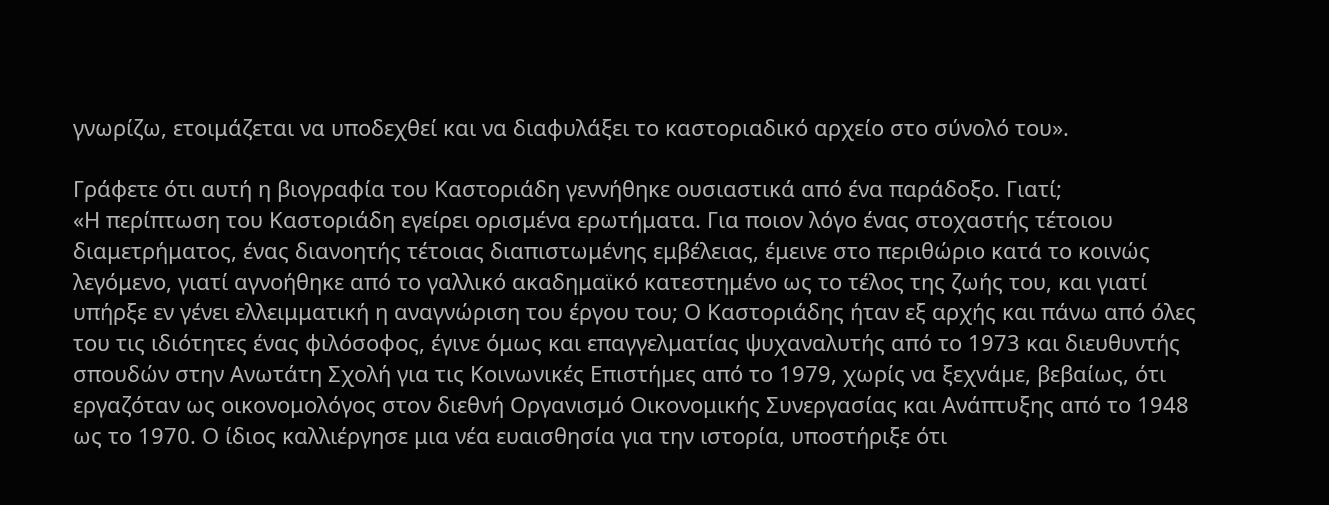γνωρίζω, ετοιμάζεται να υποδεχθεί και να διαφυλάξει το καστοριαδικό αρχείο στο σύνολό του».

Γράφετε ότι αυτή η βιογραφία του Καστοριάδη γεννήθηκε ουσιαστικά από ένα παράδοξο. Γιατί;
«Η περίπτωση του Καστοριάδη εγείρει ορισμένα ερωτήματα. Για ποιον λόγο ένας στοχαστής τέτοιου διαμετρήματος, ένας διανοητής τέτοιας διαπιστωμένης εμβέλειας, έμεινε στο περιθώριο κατά το κοινώς λεγόμενο, γιατί αγνοήθηκε από το γαλλικό ακαδημαϊκό κατεστημένο ως το τέλος της ζωής του, και γιατί υπήρξε εν γένει ελλειμματική η αναγνώριση του έργου του; Ο Καστοριάδης ήταν εξ αρχής και πάνω από όλες του τις ιδιότητες ένας φιλόσοφος, έγινε όμως και επαγγελματίας ψυχαναλυτής από το 1973 και διευθυντής σπουδών στην Ανωτάτη Σχολή για τις Κοινωνικές Επιστήμες από το 1979, χωρίς να ξεχνάμε, βεβαίως, ότι εργαζόταν ως οικονομολόγος στον διεθνή Οργανισμό Οικονομικής Συνεργασίας και Ανάπτυξης από το 1948 ως το 1970. Ο ίδιος καλλιέργησε μια νέα ευαισθησία για την ιστορία, υποστήριξε ότι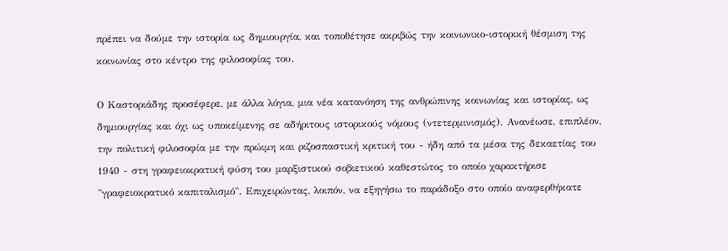πρέπει να δούμε την ιστορία ως δημιουργία, και τοποθέτησε ακριβώς την κοινωνικο-ιστορική θέσμιση της κοινωνίας στο κέντρο της φιλοσοφίας του.

Ο Καστοριάδης προσέφερε, με άλλα λόγια, μια νέα κατανόηση της ανθρώπινης κοινωνίας και ιστορίας, ως δημιουργίας και όχι ως υποκείμενης σε αδήριτους ιστορικούς νόμους (ντετερμινισμός). Ανανέωσε, επιπλέον, την πολιτική φιλοσοφία με την πρώιμη και ριζοσπαστική κριτική του - ήδη από τα μέσα της δεκαετίας του 1940 - στη γραφειοκρατική φύση του μαρξιστικού σοβιετικού καθεστώτος το οποίο χαρακτήρισε "γραφειοκρατικό καπιταλισμό". Επιχειρώντας, λοιπόν, να εξηγήσω το παράδοξο στο οποίο αναφερθήκατε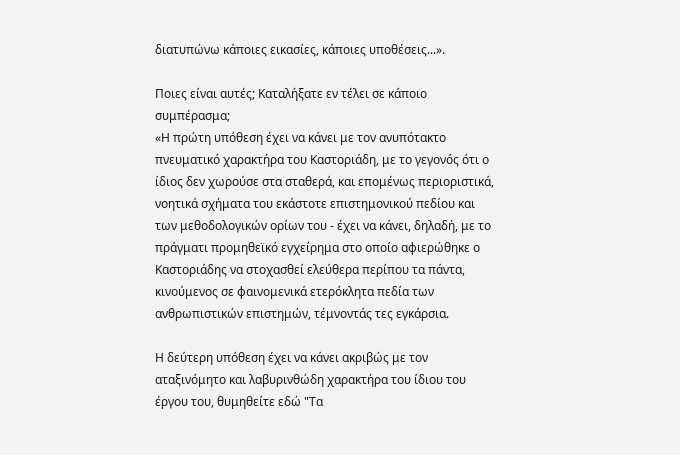διατυπώνω κάποιες εικασίες, κάποιες υποθέσεις...».

Ποιες είναι αυτές; Καταλήξατε εν τέλει σε κάποιο συμπέρασμα;
«Η πρώτη υπόθεση έχει να κάνει με τον ανυπότακτο πνευματικό χαρακτήρα του Καστοριάδη, με το γεγονός ότι ο ίδιος δεν χωρούσε στα σταθερά, και επομένως περιοριστικά, νοητικά σχήματα του εκάστοτε επιστημονικού πεδίου και των μεθοδολογικών ορίων του - έχει να κάνει, δηλαδή, με το πράγματι προμηθεϊκό εγχείρημα στο οποίο αφιερώθηκε ο Καστοριάδης να στοχασθεί ελεύθερα περίπου τα πάντα, κινούμενος σε φαινομενικά ετερόκλητα πεδία των ανθρωπιστικών επιστημών, τέμνοντάς τες εγκάρσια.

Η δεύτερη υπόθεση έχει να κάνει ακριβώς με τον αταξινόμητο και λαβυρινθώδη χαρακτήρα του ίδιου του έργου του, θυμηθείτε εδώ "Τα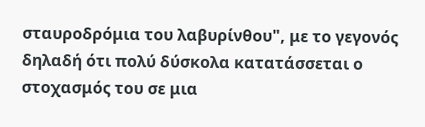σταυροδρόμια του λαβυρίνθου", με το γεγονός δηλαδή ότι πολύ δύσκολα κατατάσσεται ο στοχασμός του σε μια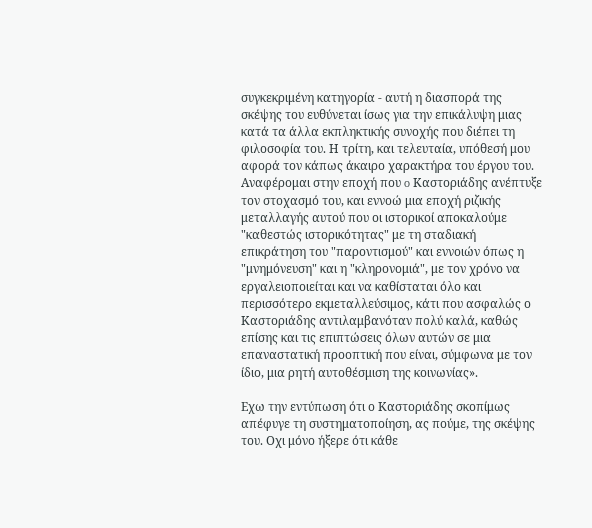συγκεκριμένη κατηγορία - αυτή η διασπορά της σκέψης του ευθύνεται ίσως για την επικάλυψη μιας κατά τα άλλα εκπληκτικής συνοχής που διέπει τη φιλοσοφία του. Η τρίτη, και τελευταία, υπόθεσή μου αφορά τον κάπως άκαιρο χαρακτήρα του έργου του. Αναφέρομαι στην εποχή που o Καστοριάδης ανέπτυξε τον στοχασμό του, και εννοώ μια εποχή ριζικής μεταλλαγής αυτού που οι ιστορικοί αποκαλούμε "καθεστώς ιστορικότητας" με τη σταδιακή επικράτηση του "παροντισμού" και εννοιών όπως η "μνημόνευση" και η "κληρονομιά", με τον χρόνο να εργαλειοποιείται και να καθίσταται όλο και περισσότερο εκμεταλλεύσιμος, κάτι που ασφαλώς ο Καστοριάδης αντιλαμβανόταν πολύ καλά, καθώς επίσης και τις επιπτώσεις όλων αυτών σε μια επαναστατική προοπτική που είναι, σύμφωνα με τον ίδιο, μια ρητή αυτοθέσμιση της κοινωνίας».

Εχω την εντύπωση ότι ο Καστοριάδης σκοπίμως απέφυγε τη συστηματοποίηση, ας πούμε, της σκέψης του. Οχι μόνο ήξερε ότι κάθε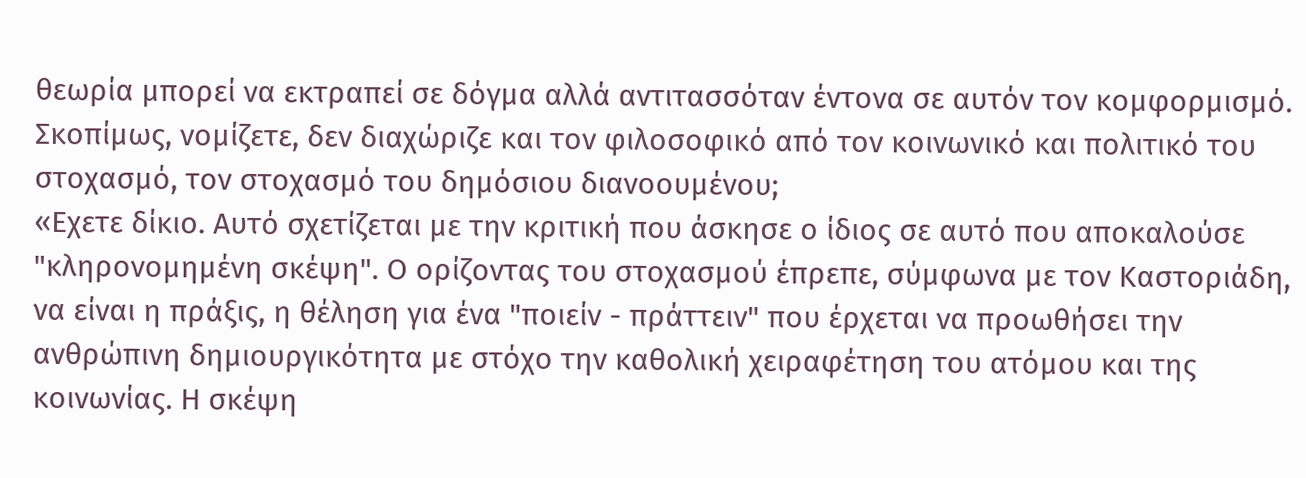θεωρία μπορεί να εκτραπεί σε δόγμα αλλά αντιτασσόταν έντονα σε αυτόν τον κομφορμισμό. Σκοπίμως, νομίζετε, δεν διαχώριζε και τον φιλοσοφικό από τον κοινωνικό και πολιτικό του στοχασμό, τον στοχασμό του δημόσιου διανοουμένου;
«Εχετε δίκιο. Αυτό σχετίζεται με την κριτική που άσκησε ο ίδιος σε αυτό που αποκαλούσε "κληρονομημένη σκέψη". Ο ορίζοντας του στοχασμού έπρεπε, σύμφωνα με τον Καστοριάδη, να είναι η πράξις, η θέληση για ένα "ποιείν - πράττειν" που έρχεται να προωθήσει την ανθρώπινη δημιουργικότητα με στόχο την καθολική χειραφέτηση του ατόμου και της κοινωνίας. Η σκέψη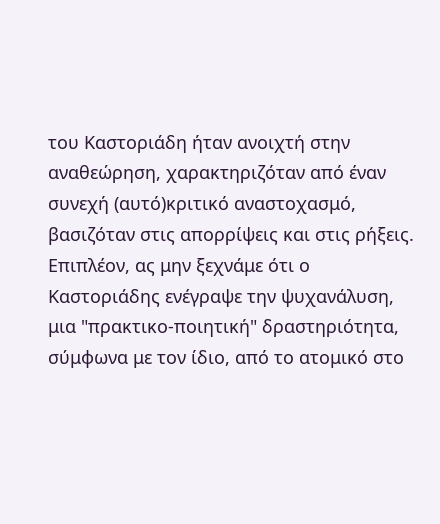του Καστοριάδη ήταν ανοιχτή στην αναθεώρηση, χαρακτηριζόταν από έναν συνεχή (αυτό)κριτικό αναστοχασμό, βασιζόταν στις απορρίψεις και στις ρήξεις. Επιπλέον, ας μην ξεχνάμε ότι ο Καστοριάδης ενέγραψε την ψυχανάλυση, μια "πρακτικο-ποιητική" δραστηριότητα, σύμφωνα με τον ίδιο, από το ατομικό στο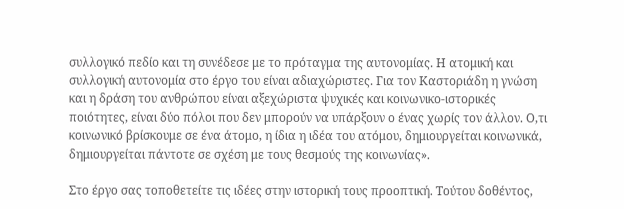συλλογικό πεδίο και τη συνέδεσε με το πρόταγμα της αυτονομίας. Η ατομική και συλλογική αυτονομία στο έργο του είναι αδιαχώριστες. Για τον Καστοριάδη η γνώση και η δράση του ανθρώπου είναι αξεχώριστα ψυχικές και κοινωνικο-ιστορικές ποιότητες, είναι δύο πόλοι που δεν μπορούν να υπάρξουν ο ένας χωρίς τον άλλον. Ο,τι κοινωνικό βρίσκουμε σε ένα άτομο, η ίδια η ιδέα του ατόμου, δημιουργείται κοινωνικά, δημιουργείται πάντοτε σε σχέση με τους θεσμούς της κοινωνίας».

Στο έργο σας τοποθετείτε τις ιδέες στην ιστορική τους προοπτική. Τούτου δοθέντος,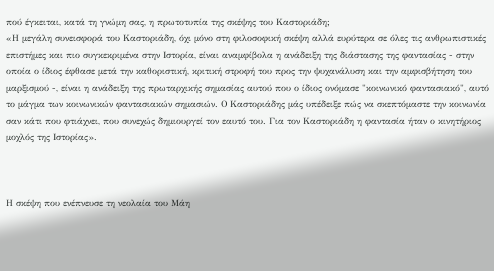πού έγκειται, κατά τη γνώμη σας, η πρωτοτυπία της σκέψης του Καστοριάδη;
«Η μεγάλη συνεισφορά του Καστοριάδη, όχι μόνο στη φιλοσοφική σκέψη αλλά ευρύτερα σε όλες τις ανθρωπιστικές επιστήμες και πιο συγκεκριμένα στην Ιστορία, είναι αναμφίβολα η ανάδειξη της διάστασης της φαντασίας - στην οποία ο ίδιος έφθασε μετά την καθοριστική, κριτική στροφή του προς την ψυχανάλυση και την αμφισβήτηση του μαρξισμού -, είναι η ανάδειξη της πρωταρχικής σημασίας αυτού που ο ίδιος ονόμασε "κοινωνικό φαντασιακό", αυτό το μάγμα των κοινωνικών φαντασιακών σημασιών. Ο Καστοριάδης μάς υπέδειξε πώς να σκεπτόμαστε την κοινωνία σαν κάτι που φτιάχνει, που συνεχώς δημιουργεί τον εαυτό του. Για τον Καστοριάδη η φαντασία ήταν ο κινητήριος μοχλός της Ιστορίας».



Η σκέψη που ενέπνευσε τη νεολαία του Μάη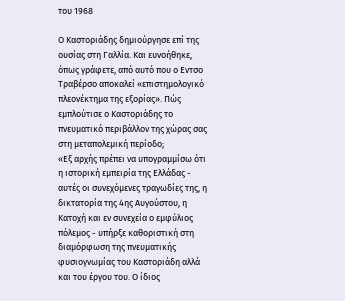του 1968

Ο Καστοριάδης δημιούργησε επί της ουσίας στη Γαλλία. Και ευνοήθηκε, όπως γράφετε, από αυτό που ο Εντσο Τραβέρσο αποκαλεί «επιστημολογικό πλεονέκτημα της εξορίας». Πώς εμπλούτισε ο Καστοριάδης το πνευματικό περιβάλλον της χώρας σας στη μεταπολεμική περίοδο;
«Εξ αρχής πρέπει να υπογραμμίσω ότι η ιστορική εμπειρία της Ελλάδας - αυτές οι συνεχόμενες τραγωδίες της, η δικτατορία της 4ης Αυγούστου, η Κατοχή και εν συνεχεία ο εμφύλιος πόλεμος - υπήρξε καθοριστική στη διαμόρφωση της πνευματικής φυσιογνωμίας του Καστοριάδη αλλά και του έργου του. Ο ίδιος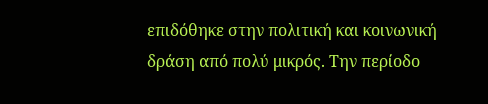επιδόθηκε στην πολιτική και κοινωνική δράση από πολύ μικρός. Την περίοδο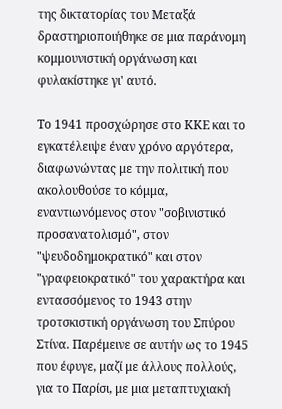της δικτατορίας του Μεταξά δραστηριοποιήθηκε σε μια παράνομη κομμουνιστική οργάνωση και φυλακίστηκε γι' αυτό.

Το 1941 προσχώρησε στο ΚΚΕ και το εγκατέλειψε έναν χρόνο αργότερα, διαφωνώντας με την πολιτική που ακολουθούσε το κόμμα, εναντιωνόμενος στον "σοβινιστικό προσανατολισμό", στον "ψευδοδημοκρατικό" και στον "γραφειοκρατικό" του χαρακτήρα και εντασσόμενος το 1943 στην τροτσκιστική οργάνωση του Σπύρου Στίνα. Παρέμεινε σε αυτήν ως το 1945 που έφυγε, μαζί με άλλους πολλούς, για το Παρίσι, με μια μεταπτυχιακή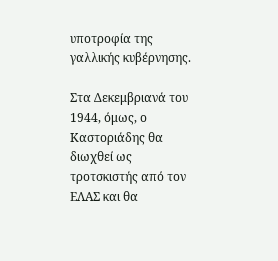υποτροφία της γαλλικής κυβέρνησης.

Στα Δεκεμβριανά του 1944, όμως, ο Καστοριάδης θα διωχθεί ως τροτσκιστής από τον ΕΛΑΣ και θα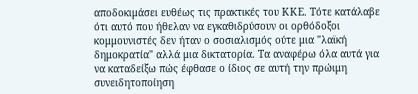αποδοκιμάσει ευθέως τις πρακτικές του ΚΚΕ. Τότε κατάλαβε ότι αυτό που ήθελαν να εγκαθιδρύσουν οι ορθόδοξοι κομμουνιστές δεν ήταν ο σοσιαλισμός ούτε μια "λαϊκή δημοκρατία" αλλά μια δικτατορία. Τα αναφέρω όλα αυτά για να καταδείξω πώς έφθασε ο ίδιος σε αυτή την πρώιμη συνειδητοποίηση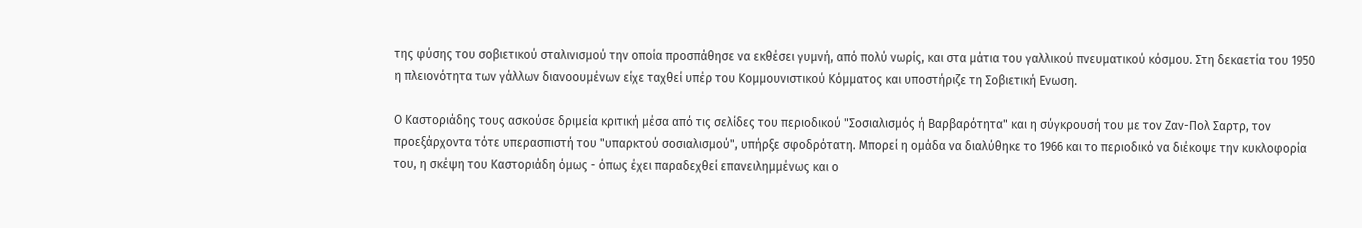της φύσης του σοβιετικού σταλινισμού την οποία προσπάθησε να εκθέσει γυμνή, από πολύ νωρίς, και στα μάτια του γαλλικού πνευματικού κόσμου. Στη δεκαετία του 1950 η πλειονότητα των γάλλων διανοουμένων είχε ταχθεί υπέρ του Κομμουνιστικού Κόμματος και υποστήριζε τη Σοβιετική Ενωση.

Ο Καστοριάδης τους ασκούσε δριμεία κριτική μέσα από τις σελίδες του περιοδικού "Σοσιαλισμός ή Βαρβαρότητα" και η σύγκρουσή του με τον Ζαν-Πολ Σαρτρ, τον προεξάρχοντα τότε υπερασπιστή του "υπαρκτού σοσιαλισμού", υπήρξε σφοδρότατη. Μπορεί η ομάδα να διαλύθηκε το 1966 και το περιοδικό να διέκοψε την κυκλοφορία του, η σκέψη του Καστοριάδη όμως - όπως έχει παραδεχθεί επανειλημμένως και ο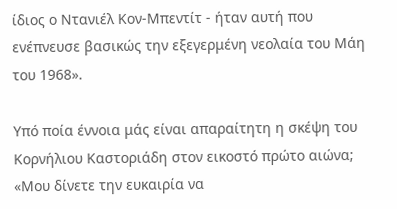ίδιος ο Ντανιέλ Κον-Μπεντίτ - ήταν αυτή που ενέπνευσε βασικώς την εξεγερμένη νεολαία του Μάη του 1968».

Υπό ποία έννοια μάς είναι απαραίτητη η σκέψη του Κορνήλιου Καστοριάδη στον εικοστό πρώτο αιώνα;
«Μου δίνετε την ευκαιρία να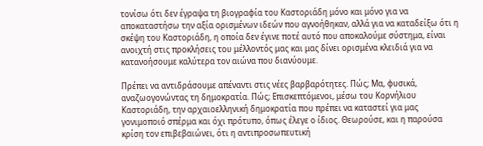τονίσω ότι δεν έγραψα τη βιογραφία του Καστοριάδη μόνο και μόνο για να αποκαταστήσω την αξία ορισμένων ιδεών που αγνοήθηκαν, αλλά για να καταδείξω ότι η σκέψη του Καστοριάδη, η οποία δεν έγινε ποτέ αυτό που αποκαλούμε σύστημα, είναι ανοιχτή στις προκλήσεις του μέλλοντός μας και μας δίνει ορισμένα κλειδιά για να κατανοήσουμε καλύτερα τον αιώνα που διανύουμε.

Πρέπει να αντιδράσουμε απέναντι στις νέες βαρβαρότητες. Πώς; Μα, φυσικά, αναζωογονώντας τη δημοκρατία. Πώς; Επισκεπτόμενοι, μέσω του Κορνήλιου Καστοριάδη, την αρχαιοελληνική δημοκρατία που πρέπει να καταστεί για μας γονιμοποιό σπέρμα και όχι πρότυπο, όπως έλεγε ο ίδιος. Θεωρούσε, και η παρούσα κρίση τον επιβεβαιώνει, ότι η αντιπροσωπευτική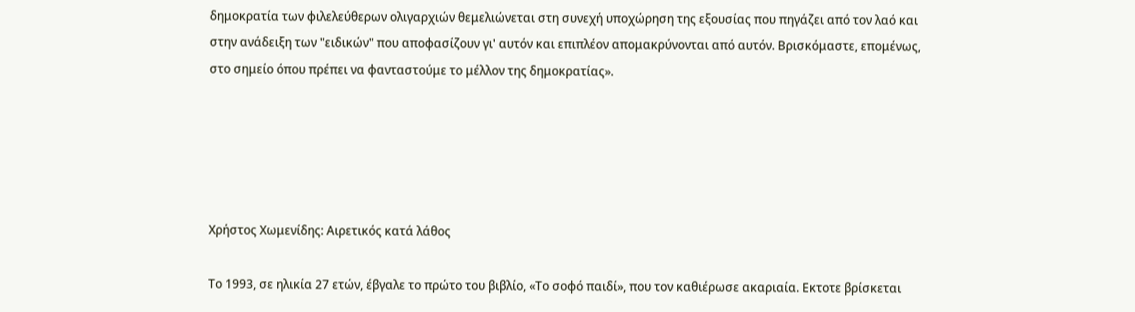δημοκρατία των φιλελεύθερων ολιγαρχιών θεμελιώνεται στη συνεχή υποχώρηση της εξουσίας που πηγάζει από τον λαό και στην ανάδειξη των "ειδικών" που αποφασίζουν γι' αυτόν και επιπλέον απομακρύνονται από αυτόν. Βρισκόμαστε, επομένως, στο σημείο όπου πρέπει να φανταστούμε το μέλλον της δημοκρατίας».





Χρήστος Χωμενίδης: Αιρετικός κατά λάθος

Το 1993, σε ηλικία 27 ετών, έβγαλε το πρώτο του βιβλίο, «Το σοφό παιδί», που τον καθιέρωσε ακαριαία. Εκτοτε βρίσκεται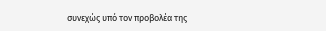συνεχώς υπό τον προβολέα της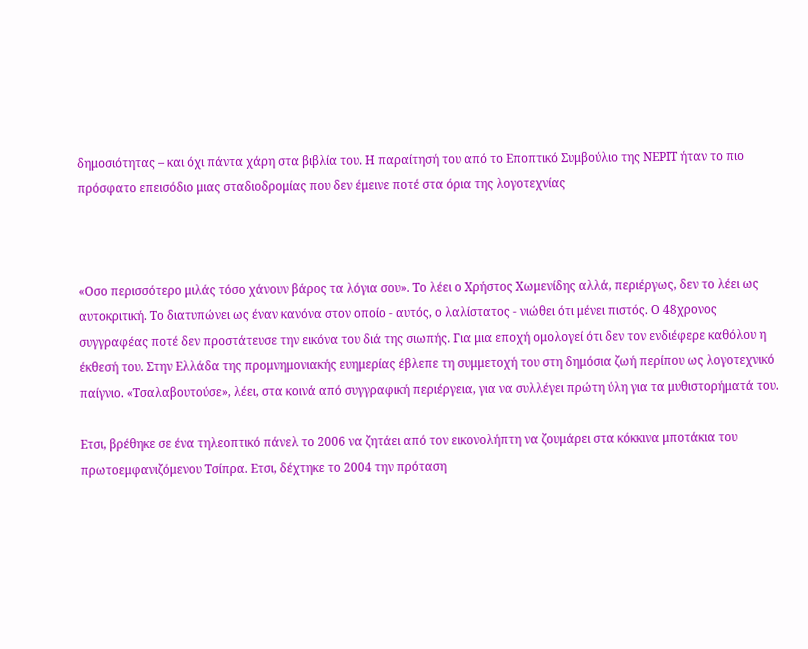δημοσιότητας – και όχι πάντα χάρη στα βιβλία του. Η παραίτησή του από το Εποπτικό Συμβούλιο της ΝΕΡΙΤ ήταν το πιο πρόσφατο επεισόδιο μιας σταδιοδρομίας που δεν έμεινε ποτέ στα όρια της λογοτεχνίας



«Οσο περισσότερο μιλάς τόσο χάνουν βάρος τα λόγια σου». Το λέει ο Χρήστος Χωμενίδης αλλά, περιέργως, δεν το λέει ως αυτοκριτική. Το διατυπώνει ως έναν κανόνα στον οποίο - αυτός, ο λαλίστατος - νιώθει ότι μένει πιστός. Ο 48χρονος συγγραφέας ποτέ δεν προστάτευσε την εικόνα του διά της σιωπής. Για μια εποχή ομολογεί ότι δεν τον ενδιέφερε καθόλου η έκθεσή του. Στην Ελλάδα της προμνημονιακής ευημερίας έβλεπε τη συμμετοχή του στη δημόσια ζωή περίπου ως λογοτεχνικό παίγνιο. «Τσαλαβουτούσε», λέει, στα κοινά από συγγραφική περιέργεια, για να συλλέγει πρώτη ύλη για τα μυθιστορήματά του.

Ετσι, βρέθηκε σε ένα τηλεοπτικό πάνελ το 2006 να ζητάει από τον εικονολήπτη να ζουμάρει στα κόκκινα μποτάκια του πρωτοεμφανιζόμενου Τσίπρα. Ετσι, δέχτηκε το 2004 την πρόταση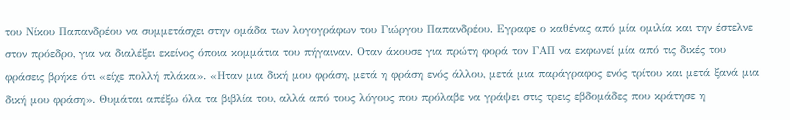του Νίκου Παπανδρέου να συμμετάσχει στην ομάδα των λογογράφων του Γιώργου Παπανδρέου. Εγραφε ο καθένας από μία ομιλία και την έστελνε στον πρόεδρο, για να διαλέξει εκείνος όποια κομμάτια του πήγαιναν. Οταν άκουσε για πρώτη φορά τον ΓΑΠ να εκφωνεί μία από τις δικές του φράσεις βρήκε ότι «είχε πολλή πλάκα». «Ηταν μια δική μου φράση, μετά η φράση ενός άλλου, μετά μια παράγραφος ενός τρίτου και μετά ξανά μια δική μου φράση». Θυμάται απέξω όλα τα βιβλία του, αλλά από τους λόγους που πρόλαβε να γράψει στις τρεις εβδομάδες που κράτησε η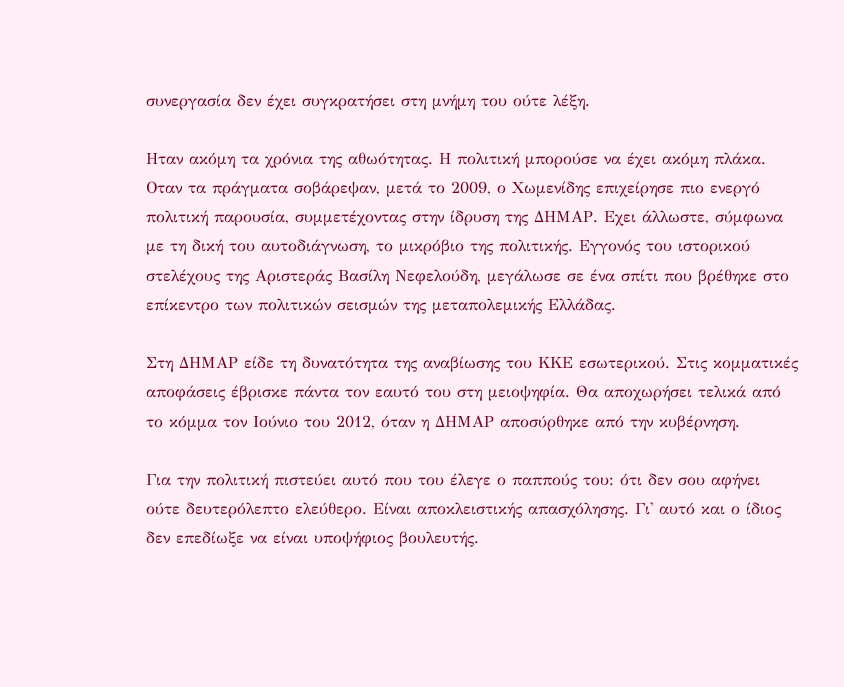συνεργασία δεν έχει συγκρατήσει στη μνήμη του ούτε λέξη.

Ηταν ακόμη τα χρόνια της αθωότητας. Η πολιτική μπορούσε να έχει ακόμη πλάκα. Οταν τα πράγματα σοβάρεψαν, μετά το 2009, ο Χωμενίδης επιχείρησε πιο ενεργό πολιτική παρουσία, συμμετέχοντας στην ίδρυση της ΔΗΜΑΡ. Εχει άλλωστε, σύμφωνα με τη δική του αυτοδιάγνωση, το μικρόβιο της πολιτικής. Εγγονός του ιστορικού στελέχους της Αριστεράς Βασίλη Νεφελούδη, μεγάλωσε σε ένα σπίτι που βρέθηκε στο επίκεντρο των πολιτικών σεισμών της μεταπολεμικής Ελλάδας.

Στη ΔΗΜΑΡ είδε τη δυνατότητα της αναβίωσης του ΚΚΕ εσωτερικού. Στις κομματικές αποφάσεις έβρισκε πάντα τον εαυτό του στη μειοψηφία. Θα αποχωρήσει τελικά από το κόμμα τον Ιούνιο του 2012, όταν η ΔΗΜΑΡ αποσύρθηκε από την κυβέρνηση.

Για την πολιτική πιστεύει αυτό που του έλεγε ο παππούς του: ότι δεν σου αφήνει ούτε δευτερόλεπτο ελεύθερο. Είναι αποκλειστικής απασχόλησης. Γι' αυτό και ο ίδιος δεν επεδίωξε να είναι υποψήφιος βουλευτής.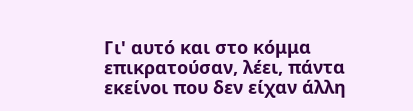Γι' αυτό και στο κόμμα επικρατούσαν, λέει, πάντα εκείνοι που δεν είχαν άλλη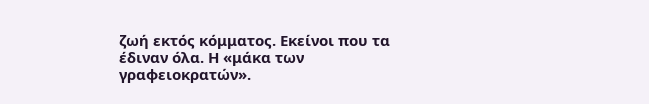ζωή εκτός κόμματος. Εκείνοι που τα έδιναν όλα. Η «μάκα των γραφειοκρατών».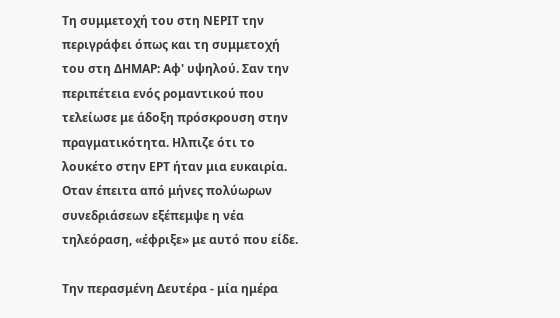Τη συμμετοχή του στη ΝΕΡΙΤ την περιγράφει όπως και τη συμμετοχή του στη ΔΗΜΑΡ: Αφ' υψηλού. Σαν την περιπέτεια ενός ρομαντικού που τελείωσε με άδοξη πρόσκρουση στην πραγματικότητα. Ηλπιζε ότι το λουκέτο στην ΕΡΤ ήταν μια ευκαιρία. Οταν έπειτα από μήνες πολύωρων συνεδριάσεων εξέπεμψε η νέα τηλεόραση, «έφριξε» με αυτό που είδε.

Την περασμένη Δευτέρα - μία ημέρα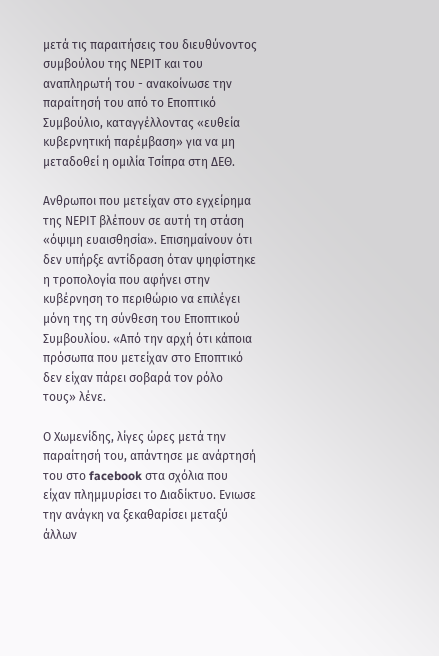μετά τις παραιτήσεις του διευθύνοντος συμβούλου της ΝΕΡΙΤ και του αναπληρωτή του - ανακοίνωσε την παραίτησή του από το Εποπτικό Συμβούλιο, καταγγέλλοντας «ευθεία κυβερνητική παρέμβαση» για να μη μεταδοθεί η ομιλία Τσίπρα στη ΔΕΘ.

Ανθρωποι που μετείχαν στο εγχείρημα της ΝΕΡΙΤ βλέπουν σε αυτή τη στάση «όψιμη ευαισθησία». Επισημαίνουν ότι δεν υπήρξε αντίδραση όταν ψηφίστηκε η τροπολογία που αφήνει στην κυβέρνηση το περιθώριο να επιλέγει μόνη της τη σύνθεση του Εποπτικού Συμβουλίου. «Από την αρχή ότι κάποια πρόσωπα που μετείχαν στο Εποπτικό δεν είχαν πάρει σοβαρά τον ρόλο τους» λένε.

Ο Χωμενίδης, λίγες ώρες μετά την παραίτησή του, απάντησε με ανάρτησή του στο facebook στα σχόλια που είχαν πλημμυρίσει το Διαδίκτυο. Ενιωσε την ανάγκη να ξεκαθαρίσει μεταξύ άλλων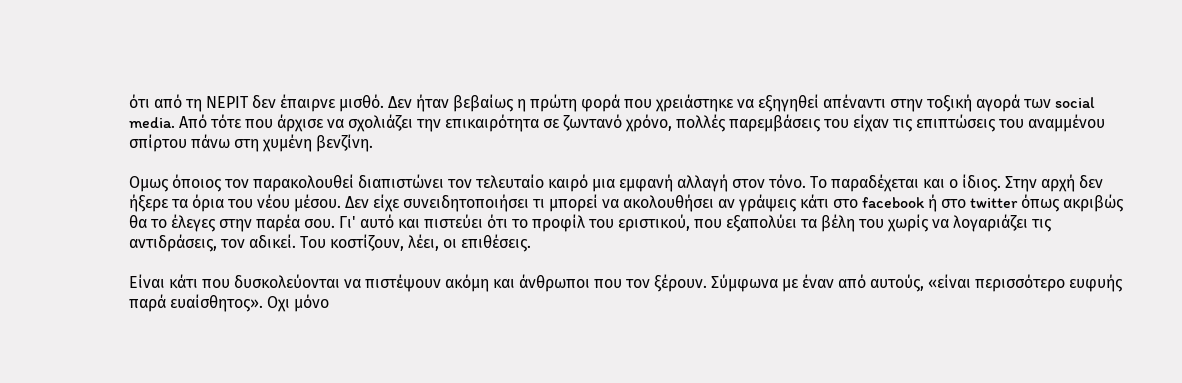ότι από τη ΝΕΡΙΤ δεν έπαιρνε μισθό. Δεν ήταν βεβαίως η πρώτη φορά που χρειάστηκε να εξηγηθεί απέναντι στην τοξική αγορά των social media. Από τότε που άρχισε να σχολιάζει την επικαιρότητα σε ζωντανό χρόνο, πολλές παρεμβάσεις του είχαν τις επιπτώσεις του αναμμένου σπίρτου πάνω στη χυμένη βενζίνη.

Ομως όποιος τον παρακολουθεί διαπιστώνει τον τελευταίο καιρό μια εμφανή αλλαγή στον τόνο. Το παραδέχεται και ο ίδιος. Στην αρχή δεν ήξερε τα όρια του νέου μέσου. Δεν είχε συνειδητοποιήσει τι μπορεί να ακολουθήσει αν γράψεις κάτι στο facebook ή στο twitter όπως ακριβώς θα το έλεγες στην παρέα σου. Γι' αυτό και πιστεύει ότι το προφίλ του εριστικού, που εξαπολύει τα βέλη του χωρίς να λογαριάζει τις αντιδράσεις, τον αδικεί. Του κοστίζουν, λέει, οι επιθέσεις.

Είναι κάτι που δυσκολεύονται να πιστέψουν ακόμη και άνθρωποι που τον ξέρουν. Σύμφωνα με έναν από αυτούς, «είναι περισσότερο ευφυής παρά ευαίσθητος». Οχι μόνο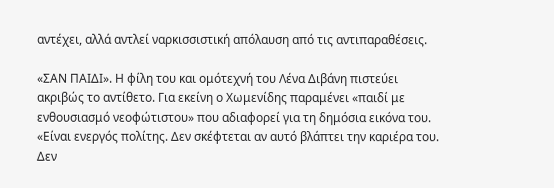αντέχει, αλλά αντλεί ναρκισσιστική απόλαυση από τις αντιπαραθέσεις.

«ΣΑΝ ΠΑΙΔΙ». Η φίλη του και ομότεχνή του Λένα Διβάνη πιστεύει ακριβώς το αντίθετο. Για εκείνη ο Χωμενίδης παραμένει «παιδί με ενθουσιασμό νεοφώτιστου» που αδιαφορεί για τη δημόσια εικόνα του. «Είναι ενεργός πολίτης. Δεν σκέφτεται αν αυτό βλάπτει την καριέρα του. Δεν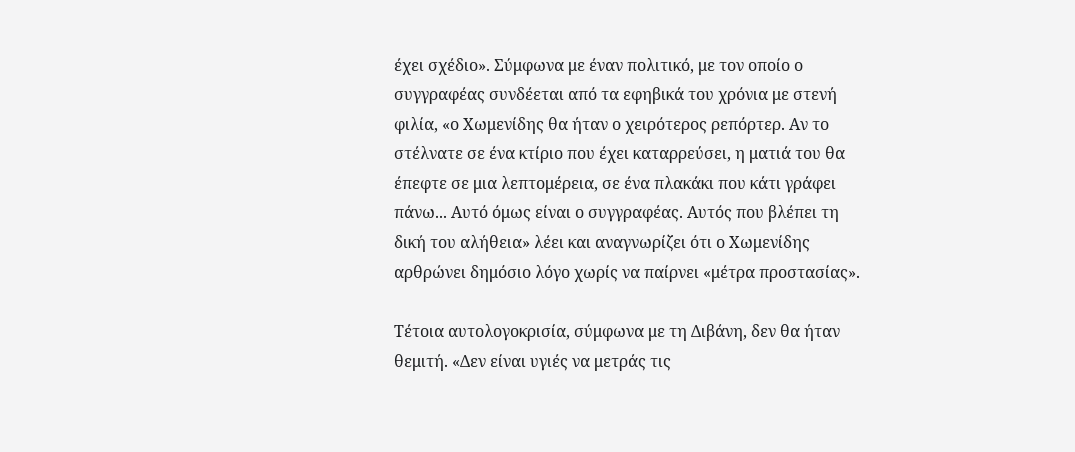έχει σχέδιο». Σύμφωνα με έναν πολιτικό, με τον οποίο ο συγγραφέας συνδέεται από τα εφηβικά του χρόνια με στενή φιλία, «ο Χωμενίδης θα ήταν ο χειρότερος ρεπόρτερ. Αν το στέλνατε σε ένα κτίριο που έχει καταρρεύσει, η ματιά του θα έπεφτε σε μια λεπτομέρεια, σε ένα πλακάκι που κάτι γράφει πάνω... Αυτό όμως είναι ο συγγραφέας. Αυτός που βλέπει τη δική του αλήθεια» λέει και αναγνωρίζει ότι ο Χωμενίδης αρθρώνει δημόσιο λόγο χωρίς να παίρνει «μέτρα προστασίας».

Τέτοια αυτολογοκρισία, σύμφωνα με τη Διβάνη, δεν θα ήταν θεμιτή. «Δεν είναι υγιές να μετράς τις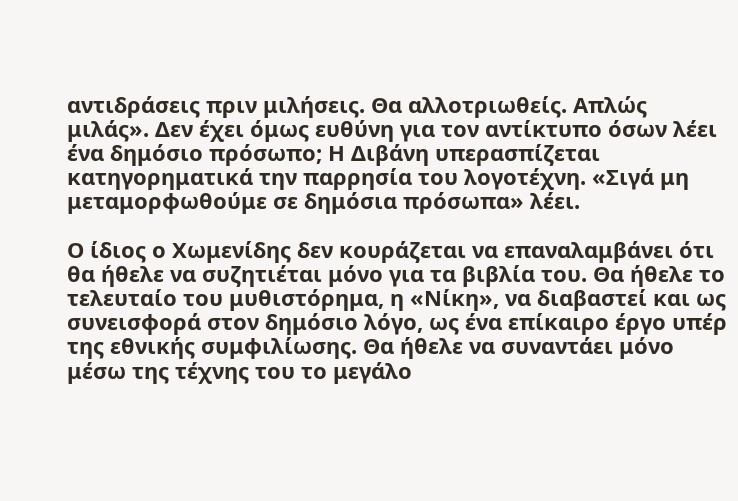αντιδράσεις πριν μιλήσεις. Θα αλλοτριωθείς. Απλώς μιλάς». Δεν έχει όμως ευθύνη για τον αντίκτυπο όσων λέει ένα δημόσιο πρόσωπο; Η Διβάνη υπερασπίζεται κατηγορηματικά την παρρησία του λογοτέχνη. «Σιγά μη μεταμορφωθούμε σε δημόσια πρόσωπα» λέει.

Ο ίδιος ο Χωμενίδης δεν κουράζεται να επαναλαμβάνει ότι θα ήθελε να συζητιέται μόνο για τα βιβλία του. Θα ήθελε το τελευταίο του μυθιστόρημα, η «Νίκη», να διαβαστεί και ως συνεισφορά στον δημόσιο λόγο, ως ένα επίκαιρο έργο υπέρ της εθνικής συμφιλίωσης. Θα ήθελε να συναντάει μόνο μέσω της τέχνης του το μεγάλο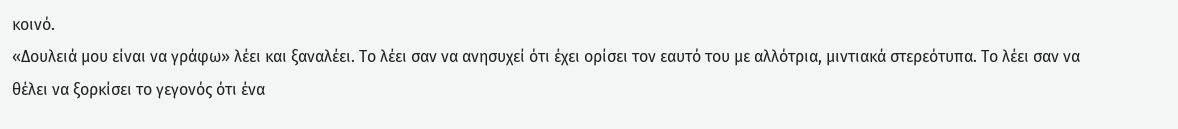κοινό.
«Δουλειά μου είναι να γράφω» λέει και ξαναλέει. Το λέει σαν να ανησυχεί ότι έχει ορίσει τον εαυτό του με αλλότρια, μιντιακά στερεότυπα. Το λέει σαν να θέλει να ξορκίσει το γεγονός ότι ένα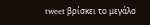tweet βρίσκει το μεγάλο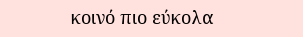κοινό πιο εύκολα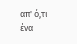απ' ό,τι ένα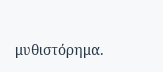μυθιστόρημα.